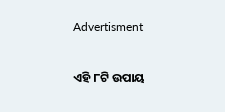Advertisment

ଏହି ୮ଟି ଉପାୟ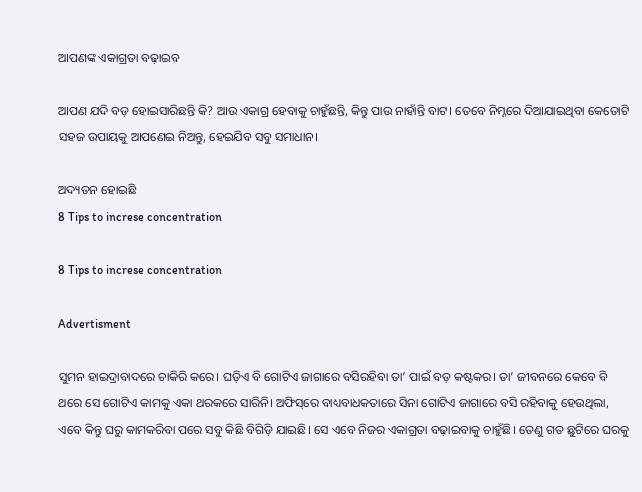ଆପଣଙ୍କ ଏକାଗ୍ରତା ବଢ଼ାଇବ

ଆପଣ ଯଦି ବଡ଼ ହୋଇସାରିଛନ୍ତି କି? ଆଉ ଏକାଗ୍ର ହେବାକୁ ଚାହୁଁଛନ୍ତି, କିନ୍ତୁ ପାଉ ନାହାଁନ୍ତି ବାଟ। ତେବେ ନିମ୍ନରେ ଦିଆଯାଇଥିବା କେତୋଟି ସହଜ ଉପାୟକୁ ଆପଣେଇ ନିଅନ୍ତୁ, ହେଇଯିବ ସବୁ ସମାଧାନ।

ଅଦ୍ୟତନ ହୋଇଛି
8 Tips to increse concentration

8 Tips to increse concentration

Advertisment

ସୁମନ ହାଇଦ୍ରାବାଦରେ ଚାକିରି କରେ। ଘଡ଼ିଏ ବି ଗୋଟିଏ ଜାଗାରେ ବସିରହିବା ତା’ ପାଇଁ ବଡ଼ କଷ୍ଟକର। ତା’ ଜୀବନରେ କେବେ ବି ଥରେ ସେ ଗୋଟିଏ କାମକୁ ଏକା ଥରକରେ ସାରିନି। ଅଫିସ୍‌ରେ ବାଧ୍ୟବାଧକତାରେ ସିନା ଗୋଟିଏ ଜାଗାରେ ବସି ରହିବାକୁ ହେଉଥିଲା, ଏବେ କିନ୍ତୁ ଘରୁ କାମକରିବା ପରେ ସବୁ କିଛି ବିଗିଡ଼ି ଯାଇଛି। ସେ ଏବେ ନିଜର ଏକାଗ୍ରତା ବଢ଼ାଇବାକୁ ଚାହୁଁଛି। ତେଣୁ ଗତ ଛୁଟିରେ ଘରକୁ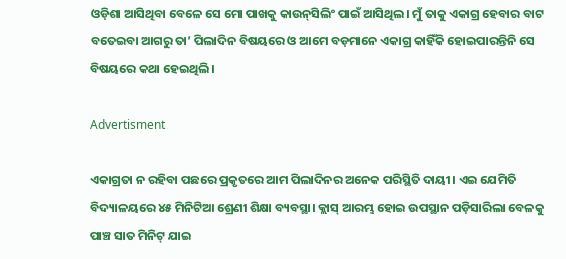ଓଡ଼ିଶା ଆସିଥିବା ବେଳେ ସେ ମୋ ପାଖକୁ କାଉନ୍‌ସିଲିଂ ପାଇଁ ଆସିଥିଲ। ମୁଁ ତାକୁ ଏକାଗ୍ର ହେବାର ବାଟ ବତେଇବା ଆଗରୁ ତା’ ପିଲାଦିନ ବିଷୟରେ ଓ ଆମେ ବଡ଼ମାନେ ଏକାଗ୍ର କାହିଁକି ହୋଇପାରନ୍ତିନି ସେ ବିଷୟରେ କଥା ହେଇଥିଲି।

Advertisment

ଏକାଗ୍ରତା ନ ରହିବା ପଛରେ ପ୍ରକୃତରେ ଆମ ପିଲାଦିନର ଅନେକ ପରିସ୍ଥିତି ଦାୟୀ। ଏଇ ଯେମିତି ବିଦ୍ୟାଳୟରେ ୪୫ ମିନିଟିଆ ଶ୍ରେଣୀ ଶିକ୍ଷା ବ୍ୟବସ୍ଥା। କ୍ଲାସ୍ ଆରମ୍ଭ ହୋଇ ଉପସ୍ଥାନ ପଡ଼ିସାରିଲା ବେଳକୁ ପାଞ୍ଚ ସାତ ମିନିଟ୍ ଯାଇ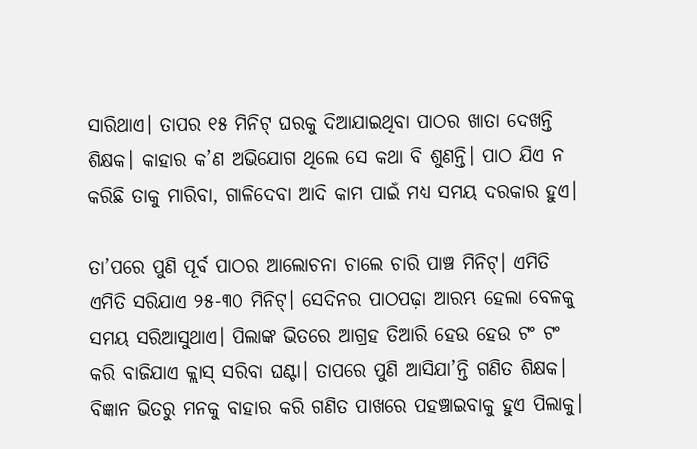ସାରିଥାଏ। ତାପର ୧୫ ମିନିଟ୍ ଘରକୁ ଦିଆଯାଇଥିବା ପାଠର ଖାତା ଦେଖନ୍ତି ଶିକ୍ଷକ। କାହାର କ’ଣ ଅଭିଯୋଗ ଥିଲେ ସେ କଥା ବି ଶୁଣନ୍ତି। ପାଠ ଯିଏ ନ କରିଛି ତାକୁ ମାରିବା, ଗାଳିଦେବା ଆଦି କାମ ପାଇଁ ମଧ୍ୟ ସମୟ ଦରକାର ହୁଏ।

ତା’ପରେ ପୁଣି ପୂର୍ବ ପାଠର ଆଲୋଚନା ଚାଲେ ଚାରି ପାଞ୍ଚ ମିନିଟ୍। ଏମିତି ଏମିତି ସରିଯାଏ ୨୫-୩୦ ମିନିଟ୍। ସେଦିନର ପାଠପଢ଼ା ଆରମ୍ଭ ହେଲା ବେଳକୁ ସମୟ ସରିଆସୁଥାଏ। ପିଲାଙ୍କ ଭିତରେ ଆଗ୍ରହ ତିଆରି ହେଉ ହେଉ ଟଂ ଟଂ କରି ବାଜିଯାଏ କ୍ଲାସ୍ ସରିବା ଘଣ୍ଟା। ତାପରେ ପୁଣି ଆସିଯା’ନ୍ତି ଗଣିତ ଶିକ୍ଷକ। ବିଜ୍ଞାନ ଭିତରୁ ମନକୁ ବାହାର କରି ଗଣିତ ପାଖରେ ପହଞ୍ଚାଇବାକୁ ହୁଏ ପିଲାକୁ।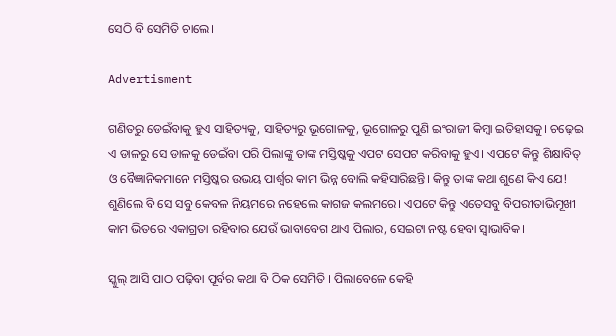ସେଠି ବି ସେମିତି ଚାଲେ।

Advertisment

ଗଣିତରୁ ଡେଇଁବାକୁ ହୁଏ ସାହିତ୍ୟକୁ, ସାହିତ୍ୟରୁ ଭୂଗୋଳକୁ, ଭୂଗୋଳରୁ ପୁଣି ଇଂରାଜୀ କିମ୍ବା ଇତିହାସକୁ। ଚଢ଼େଇ ଏ ଡାଳରୁ ସେ ଡାଳକୁ ଡେଇଁବା ପରି ପିଲାଙ୍କୁ ତାଙ୍କ ମସ୍ତିଷ୍କକୁ ଏପଟ ସେପଟ କରିବାକୁ ହୁଏ। ଏପଟେ କିନ୍ତୁ ଶିକ୍ଷାବିତ୍ ଓ ବୈଜ୍ଞାନିକମାନେ ମସ୍ତିଷ୍କର ଉଭୟ ପାର୍ଶ୍ୱର କାମ ଭିନ୍ନ ବୋଲି କହିସାରିଛନ୍ତି। କିନ୍ତୁ ତାଙ୍କ କଥା ଶୁଣେ କିଏ ଯେ! ଶୁଣିଲେ ବି ସେ ସବୁ କେବଳ ନିୟମରେ ନହେଲେ କାଗଜ କଲମରେ। ଏପଟେ କିନ୍ତୁ ଏତେସବୁ ବିପରୀତାଭିମୂଖୀ କାମ ଭିତରେ ଏକାଗ୍ରତା ରହିବାର ଯେଉଁ ଭାବାବେଗ ଥାଏ ପିଲାର, ସେଇଟା ନଷ୍ଟ ହେବା ସ୍ୱାଭାବିକ।

ସ୍କୁଲ୍ ଆସି ପାଠ ପଢ଼ିବା ପୂର୍ବର କଥା ବି ଠିକ ସେମିତି । ପିଲାବେଳେ କେହି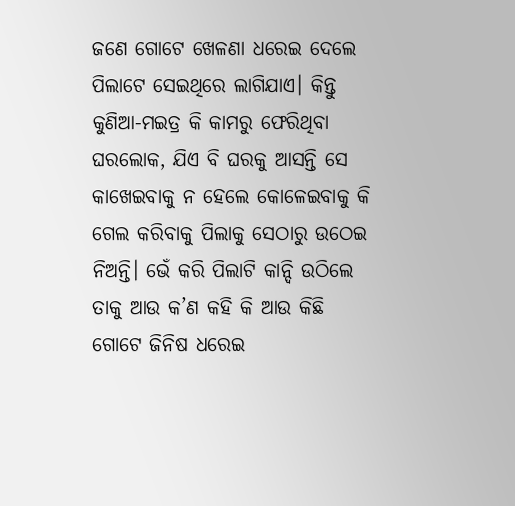ଜଣେ ଗୋଟେ ଖେଳଣା ଧରେଇ ଦେଲେ ପିଲାଟେ ସେଇଥିରେ ଲାଗିଯାଏ। କିନ୍ତୁ କୁଣିଆ-ମଇତ୍ର କି କାମରୁ ଫେରିଥିବା ଘରଲୋକ, ଯିଏ ବି ଘରକୁ ଆସନ୍ତି ସେ କାଖେଇବାକୁ ନ ହେଲେ କୋଳେଇବାକୁ କି ଗେଲ କରିବାକୁ ପିଲାକୁ ସେଠାରୁ ଉଠେଇ ନିଅନ୍ତି। ଭେଁ କରି ପିଲାଟି କାନ୍ଦି ଉଠିଲେ ତାକୁ ଆଉ କ’ଣ କହି କି ଆଉ କିଛି ଗୋଟେ ଜିନିଷ ଧରେଇ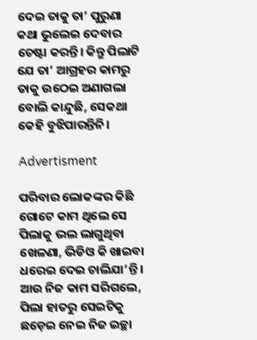ଦେଇ ତାକୁ ତା’ ପୁରୁଣା କଥା ଭୁଲେଇ ଦେବାର ଚେଷ୍ଟା କରନ୍ତି। କିନ୍ତୁ ପିଲାଟି ଯେ ତା’ ଆଗ୍ରହର କାମରୁ ତାକୁ ଉଠେଇ ଅଣାଗଲା ବୋଲି କାନ୍ଦୁଛି, ସେକଥା କେହି ବୁଝିପାରନ୍ତିନି।

Advertisment

ପରିବାର ଲୋକଙ୍କର କିଛି ଗୋଟେ କାମ ଥିଲେ ସେ ପିଲାକୁ ଭଲ ଲାଗୁଥିବା ଖେଳଣା, ଭିଡିଓ କି ଖାଇବା ଧରେଇ ଦେଇ ଚାଲିଯା’ନ୍ତି। ଆଉ ନିଜ କାମ ସରିଗଲେ, ପିଲା ହାତରୁ ସେଇଟିକୁ ଛଡ଼େଇ ନେଇ ନିଜ ଇଚ୍ଛା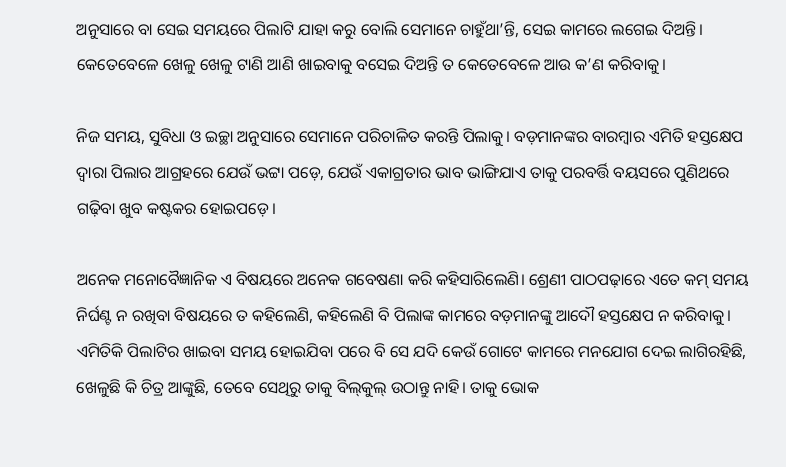ଅନୁସାରେ ବା ସେଇ ସମୟରେ ପିଲାଟି ଯାହା କରୁ ବୋଲି ସେମାନେ ଚାହୁଁଥା’ନ୍ତି, ସେଇ କାମରେ ଲଗେଇ ଦିଅନ୍ତି। କେତେବେଳେ ଖେଳୁ ଖେଳୁ ଟାଣି ଆଣି ଖାଇବାକୁ ବସେଇ ଦିଅନ୍ତି ତ କେତେବେଳେ ଆଉ କ’ଣ କରିବାକୁ।

ନିଜ ସମୟ, ସୁବିଧା ଓ ଇଚ୍ଛା ଅନୁସାରେ ସେମାନେ ପରିଚାଳିତ କରନ୍ତି ପିଲାକୁ। ବଡ଼ମାନଙ୍କର ବାରମ୍ବାର ଏମିତି ହସ୍ତକ୍ଷେପ ଦ୍ୱାରା ପିଲାର ଆଗ୍ରହରେ ଯେଉଁ ଭଟ୍ଟା ପଡ଼େ, ଯେଉଁ ଏକାଗ୍ରତାର ଭାବ ଭାଙ୍ଗିଯାଏ ତାକୁ ପରବର୍ତ୍ତି ବୟସରେ ପୁଣିଥରେ ଗଢ଼ିବା ଖୁବ କଷ୍ଟକର ହୋଇପଡ଼େ।

ଅନେକ ମନୋବୈଜ୍ଞାନିକ ଏ ବିଷୟରେ ଅନେକ ଗବେଷଣା କରି କହିସାରିଲେଣି। ଶ୍ରେଣୀ ପାଠପଢ଼ାରେ ଏତେ କମ୍ ସମୟ ନିର୍ଘଣ୍ଟ ନ ରଖିବା ବିଷୟରେ ତ କହିଲେଣି, କହିଲେଣି ବି ପିଲାଙ୍କ କାମରେ ବଡ଼ମାନଙ୍କୁ ଆଦୌ ହସ୍ତକ୍ଷେପ ନ କରିବାକୁ। ଏମିତିକି ପିଲାଟିର ଖାଇବା ସମୟ ହୋଇଯିବା ପରେ ବି ସେ ଯଦି କେଉଁ ଗୋଟେ କାମରେ ମନଯୋଗ ଦେଇ ଲାଗିରହିଛି, ଖେଳୁଛି କି ଚିତ୍ର ଆଙ୍କୁଛି, ତେବେ ସେଥିରୁ ତାକୁ ବିଲ୍‌କୁଲ୍ ଉଠାନ୍ତୁ ନାହି। ତାକୁ ଭୋକ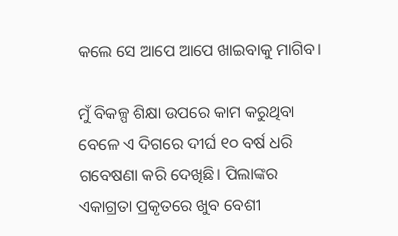କଲେ ସେ ଆପେ ଆପେ ଖାଇବାକୁ ମାଗିବ।

ମୁଁ ବିକଳ୍ପ ଶିକ୍ଷା ଉପରେ କାମ କରୁଥିବା ବେଳେ ଏ ଦିଗରେ ଦୀର୍ଘ ୧୦ ବର୍ଷ ଧରି ଗବେଷଣା କରି ଦେଖିଛି। ପିଲାଙ୍କର ଏକାଗ୍ରତା ପ୍ରକୃତରେ ଖୁବ ବେଶୀ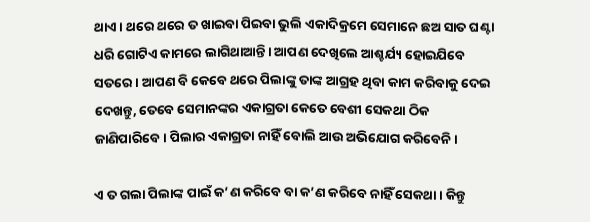ଥାଏ। ଥରେ ଥରେ ତ ଖାଇବା ପିଇବା ଭୁଲି ଏକାଦିକ୍ରମେ ସେମାନେ ଛଅ ସାତ ଘଣ୍ଟା ଧରି ଗୋଟିଏ କାମରେ ଲାଗିଥାଆନ୍ତି। ଆପଣ ଦେଖିଲେ ଆଶ୍ଚର୍ଯ୍ୟ ହୋଇଯିବେ ସତରେ। ଆପଣ ବି କେବେ ଥରେ ପିଲାଙ୍କୁ ତାଙ୍କ ଆଗ୍ରହ ଥିବା କାମ କରିବାକୁ ଦେଇ ଦେଖନ୍ତୁ, ତେବେ ସେମାନଙ୍କର ଏକାଗ୍ରତା କେତେ ବେଶୀ ସେକଥା ଠିକ ଜାଣିପାରିବେ। ପିଲାର ଏକାଗ୍ରତା ନାହିଁ ବୋଲି ଆଉ ଅଭିଯୋଗ କରିବେନି।

ଏ ତ ଗଲା ପିଲାଙ୍କ ପାଇଁ କ’ଣ କରିବେ ବା କ’ଣ କରିବେ ନାହିଁ ସେକଥା। କିନ୍ତୁ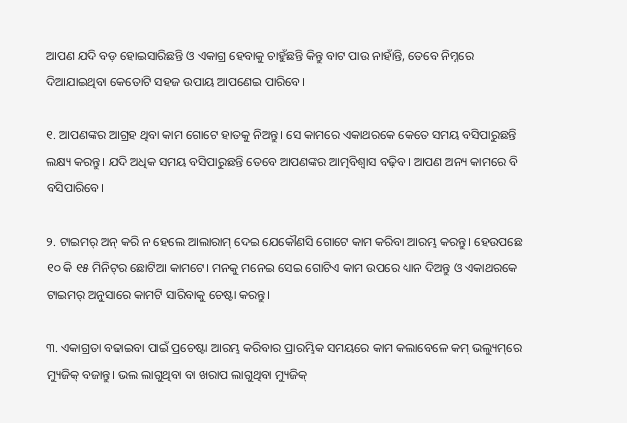ଆପଣ ଯଦି ବଡ଼ ହୋଇସାରିଛନ୍ତି ଓ ଏକାଗ୍ର ହେବାକୁ ଚାହୁଁଛନ୍ତି କିନ୍ତୁ ବାଟ ପାଉ ନାହାଁନ୍ତି, ତେବେ ନିମ୍ନରେ ଦିଆଯାଇଥିବା କେତୋଟି ସହଜ ଉପାୟ ଆପଣେଇ ପାରିବେ।

୧. ଆପଣଙ୍କର ଆଗ୍ରହ ଥିବା କାମ ଗୋଟେ ହାତକୁ ନିଅନ୍ତୁ। ସେ କାମରେ ଏକାଥରକେ କେତେ ସମୟ ବସିପାରୁଛନ୍ତି ଲକ୍ଷ୍ୟ କରନ୍ତୁ। ଯଦି ଅଧିକ ସମୟ ବସିପାରୁଛନ୍ତି ତେବେ ଆପଣଙ୍କର ଆତ୍ମବିଶ୍ୱାସ ବଢ଼ିବ। ଆପଣ ଅନ୍ୟ କାମରେ ବି ବସିପାରିବେ।

୨. ଟାଇମର୍ ଅନ୍ କରି ନ ହେଲେ ଆଲାରାମ୍ ଦେଇ ଯେକୌଣସି ଗୋଟେ କାମ କରିବା ଆରମ୍ଭ କରନ୍ତୁ। ହେଉପଛେ ୧୦ କି ୧୫ ମିନିଟ୍‌ର ଛୋଟିଆ କାମଟେ। ମନକୁ ମନେଇ ସେଇ ଗୋଟିଏ କାମ ଉପରେ ଧ୍ୟାନ ଦିଅନ୍ତୁ ଓ ଏକାଥରକେ ଟାଇମର୍ ଅନୁସାରେ କାମଟି ସାରିବାକୁ ଚେଷ୍ଟା କରନ୍ତୁ।

୩. ଏକାଗ୍ରତା ବଢାଇବା ପାଇଁ ପ୍ରଚେଷ୍ଟା ଆରମ୍ଭ କରିବାର ପ୍ରାରମ୍ଭିକ ସମୟରେ କାମ କଲାବେଳେ କମ୍ ଭଲ୍ୟୁମ୍‌ରେ ମ୍ୟୁଜିକ୍ ବଜାନ୍ତୁ। ଭଲ ଲାଗୁଥିବା ବା ଖରାପ ଲାଗୁଥିବା ମ୍ୟୁଜିକ୍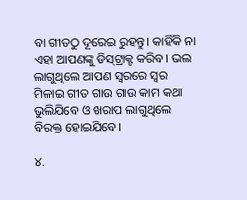ବା ଗୀତଠୁ ଦୂରେଇ ରୁହନ୍ତୁ। କାହିଁକି ନା ଏହା ଆପଣଙ୍କୁ ଡିସ୍‌ଟ୍ରାକ୍ଟ କରିବ। ଭଲ ଲାଗୁଥିଲେ ଆପଣ ସ୍ୱରରେ ସ୍ୱର ମିଳାଇ ଗୀତ ଗାଉ ଗାଉ କାମ କଥା ଭୁଲିଯିବେ ଓ ଖରାପ ଲାଗୁଥିଲେ ବିରକ୍ତ ହୋଇଯିବେ।

୪.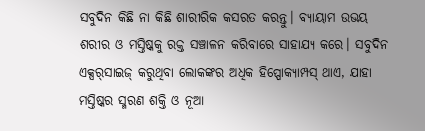ସବୁଦିନ କିଛି ନା କିଛି ଶାରୀରିକ କସରତ କରନ୍ତୁ। ବ୍ୟାୟାମ ଉଭୟ ଶରୀର ଓ ମସ୍ତିଷ୍କକୁ ରକ୍ତ ସଞ୍ଚାଳନ କରିବାରେ ସାହାଯ୍ୟ କରେ। ସବୁଦିନ ଏକ୍ସର୍‌ସାଇଜ୍ କରୁଥିବା ଲୋକଙ୍କର ଅଧିକ ହିପ୍ପୋକ୍ୟାମ୍ପସ୍ ଥାଏ, ଯାହା ମସ୍ତିଷ୍କର ସ୍ମରଣ ଶକ୍ତି ଓ ନୂଆ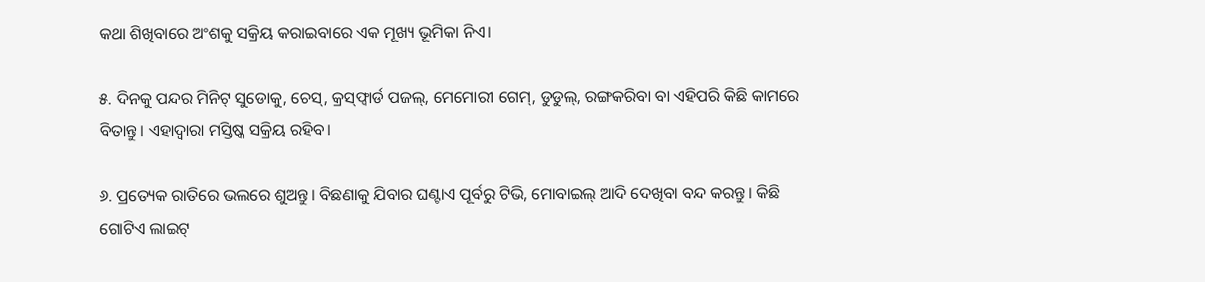କଥା ଶିଖିବାରେ ଅଂଶକୁ ସକ୍ରିୟ କରାଇବାରେ ଏକ ମୂଖ୍ୟ ଭୂମିକା ନିଏ।

୫. ଦିନକୁ ପନ୍ଦର ମିନିଟ୍ ସୁଡୋକୁ, ଚେସ୍, କ୍ରସ୍‌ଫ୍ୱାର୍ଡ ପଜଲ୍, ମେମୋରୀ ଗେମ୍, ଡୁଡୁଲ୍, ରଙ୍ଗକରିବା ବା ଏହିପରି କିଛି କାମରେ ବିତାନ୍ତୁ। ଏହାଦ୍ୱାରା ମସ୍ତିଷ୍କ ସକ୍ରିୟ ରହିବ।

୬. ପ୍ରତ୍ୟେକ ରାତିରେ ଭଲରେ ଶୁଅନ୍ତୁ। ବିଛଣାକୁ ଯିବାର ଘଣ୍ଟାଏ ପୂର୍ବରୁ ଟିଭି, ମୋବାଇଲ୍ ଆଦି ଦେଖିବା ବନ୍ଦ କରନ୍ତୁ। କିଛି ଗୋଟିଏ ଲାଇଟ୍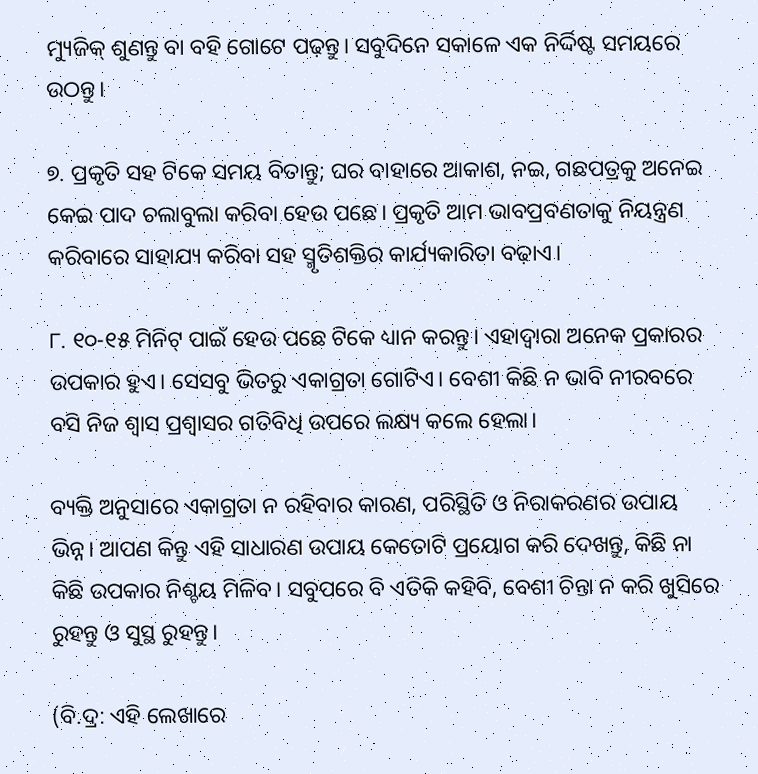ମ୍ୟୁଜିକ୍ ଶୁଣନ୍ତୁ ବା ବହି ଗୋଟେ ପଢ଼ନ୍ତୁ। ସବୁଦିନେ ସକାଳେ ଏକ ନିର୍ଦ୍ଦିଷ୍ଟ ସମୟରେ ଉଠନ୍ତୁ।

୭. ପ୍ରକୃତି ସହ ଟିକେ ସମୟ ବିତାନ୍ତୁ; ଘର ବାହାରେ ଆକାଶ, ନଇ, ଗଛପତ୍ରକୁ ଅନେଇ କେଇ ପାଦ ଚଲାବୁଲା କରିବା ହେଉ ପଛେ। ପ୍ରକୃତି ଆମ ଭାବପ୍ରବଣତାକୁ ନିୟନ୍ତ୍ରଣ କରିବାରେ ସାହାଯ୍ୟ କରିବା ସହ ସ୍ମୃତିଶକ୍ତିର କାର୍ଯ୍ୟକାରିତା ବଢ଼ାଏ।

୮. ୧୦-୧୫ ମିନିଟ୍ ପାଇଁ ହେଉ ପଛେ ଟିକେ ଧ୍ୟାନ କରନ୍ତୁ। ଏହାଦ୍ୱାରା ଅନେକ ପ୍ରକାରର ଉପକାର ହୁଏ। ସେସବୁ ଭିତରୁ ଏକାଗ୍ରତା ଗୋଟିଏ। ବେଶୀ କିଛି ନ ଭାବି ନୀରବରେ ବସି ନିଜ ଶ୍ୱାସ ପ୍ରଶ୍ୱାସର ଗତିବିଧି ଉପରେ ଲକ୍ଷ୍ୟ କଲେ ହେଲା।

ବ୍ୟକ୍ତି ଅନୁସାରେ ଏକାଗ୍ରତା ନ ରହିବାର କାରଣ, ପରିସ୍ଥିତି ଓ ନିରାକରଣର ଉପାୟ ଭିନ୍ନ। ଆପଣ କିନ୍ତୁ ଏହି ସାଧାରଣ ଉପାୟ କେତୋଟି ପ୍ରୟୋଗ କରି ଦେଖନ୍ତୁ, କିଛି ନା କିଛି ଉପକାର ନିଶ୍ଚୟ ମିଳିବ। ସବୁପରେ ବି ଏତିକି କହିବି, ବେଶୀ ଚିନ୍ତା ନ କରି ଖୁସିରେ ରୁହନ୍ତୁ ଓ ସୁସ୍ଥ ରୁହନ୍ତୁ।

(ବି.ଦ୍ର: ଏହି ଲେଖାରେ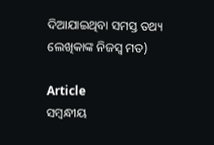ଦିଆଯାଇଥିବା ସମସ୍ତ ତଥ୍ୟ ଲେଖିକାଙ୍କ ନିଜସ୍ୱ ମତ)

Article
ସମ୍ବନ୍ଧୀୟ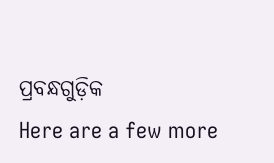ପ୍ରବନ୍ଧଗୁଡ଼ିକ
Here are a few more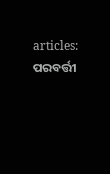articles:
ପରବର୍ତ୍ତୀ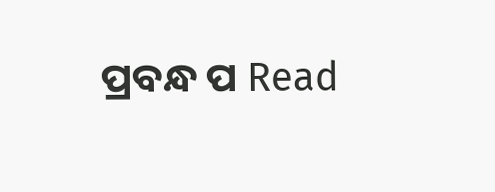ପ୍ରବନ୍ଧ ପ Read